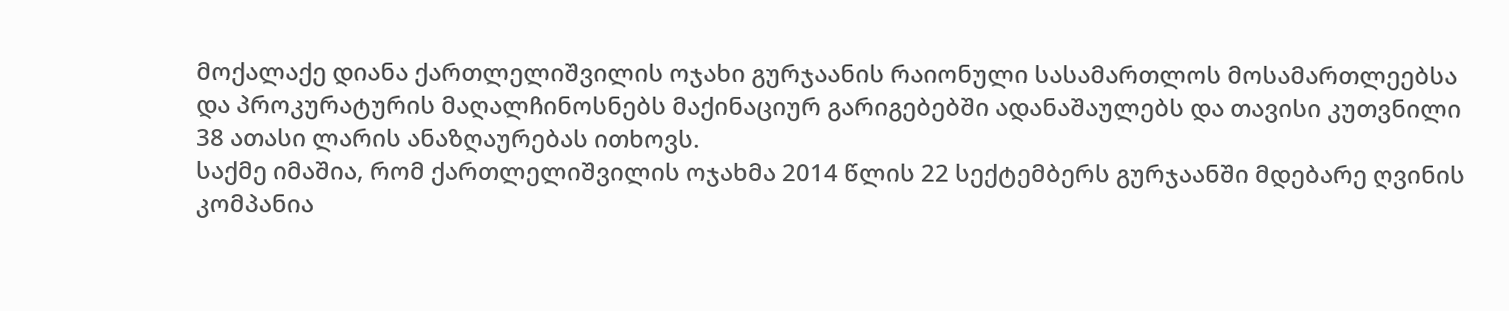მოქალაქე დიანა ქართლელიშვილის ოჯახი გურჯაანის რაიონული სასამართლოს მოსამართლეებსა და პროკურატურის მაღალჩინოსნებს მაქინაციურ გარიგებებში ადანაშაულებს და თავისი კუთვნილი 38 ათასი ლარის ანაზღაურებას ითხოვს.
საქმე იმაშია, რომ ქართლელიშვილის ოჯახმა 2014 წლის 22 სექტემბერს გურჯაანში მდებარე ღვინის კომპანია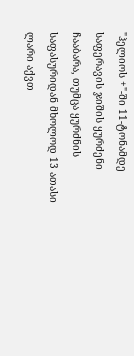"ჰელიოს +"-ში 11-ტონამდე საფერავის ჯიშის ყურძენი ჩააბარა, თუმცა ყურძნის საფასურიდან მხოლოდ 13 ათასი ლარი აქვთ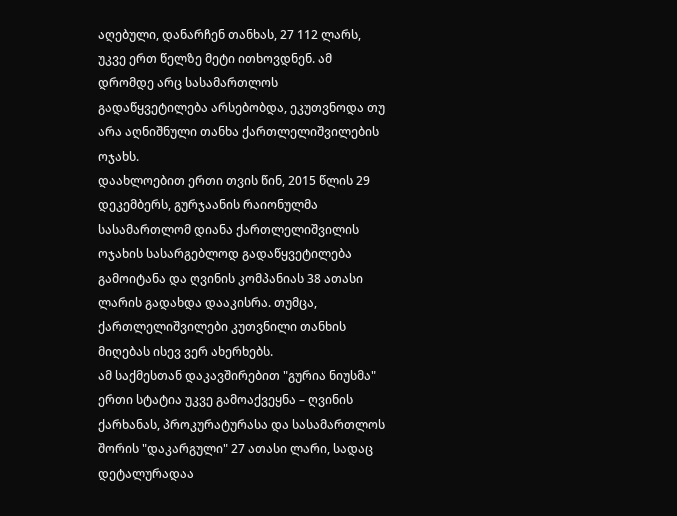აღებული, დანარჩენ თანხას, 27 112 ლარს, უკვე ერთ წელზე მეტი ითხოვდნენ. ამ დრომდე არც სასამართლოს გადაწყვეტილება არსებობდა, ეკუთვნოდა თუ არა აღნიშნული თანხა ქართლელიშვილების ოჯახს.
დაახლოებით ერთი თვის წინ, 2015 წლის 29 დეკემბერს, გურჯაანის რაიონულმა სასამართლომ დიანა ქართლელიშვილის ოჯახის სასარგებლოდ გადაწყვეტილება გამოიტანა და ღვინის კომპანიას 38 ათასი ლარის გადახდა დააკისრა. თუმცა, ქართლელიშვილები კუთვნილი თანხის მიღებას ისევ ვერ ახერხებს.
ამ საქმესთან დაკავშირებით "გურია ნიუსმა" ერთი სტატია უკვე გამოაქვეყნა – ღვინის ქარხანას, პროკურატურასა და სასამართლოს შორის "დაკარგული" 27 ათასი ლარი, სადაც დეტალურადაა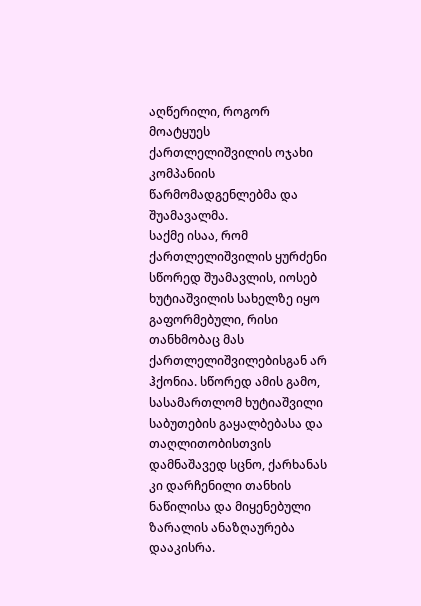აღწერილი, როგორ მოატყუეს ქართლელიშვილის ოჯახი კომპანიის წარმომადგენლებმა და შუამავალმა.
საქმე ისაა, რომ ქართლელიშვილის ყურძენი სწორედ შუამავლის, იოსებ ხუტიაშვილის სახელზე იყო გაფორმებული, რისი თანხმობაც მას ქართლელიშვილებისგან არ ჰქონია. სწორედ ამის გამო, სასამართლომ ხუტიაშვილი საბუთების გაყალბებასა და თაღლითობისთვის დამნაშავედ სცნო, ქარხანას კი დარჩენილი თანხის ნაწილისა და მიყენებული ზარალის ანაზღაურება დააკისრა.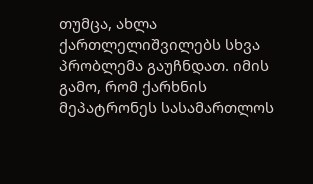თუმცა, ახლა ქართლელიშვილებს სხვა პრობლემა გაუჩნდათ. იმის გამო, რომ ქარხნის მეპატრონეს სასამართლოს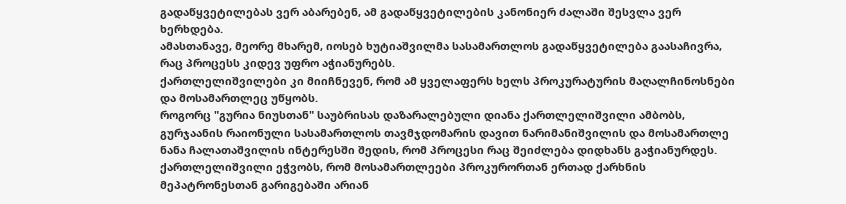გადაწყვეტილებას ვერ აბარებენ, ამ გადაწყვეტილების კანონიერ ძალაში შესვლა ვერ ხერხდება.
ამასთანავე, მეორე მხარემ, იოსებ ხუტიაშვილმა სასამართლოს გადაწყვეტილება გაასაჩივრა, რაც პროცესს კიდევ უფრო აჭიანურებს.
ქართლელიშვილები კი მიიჩნევენ, რომ ამ ყველაფერს ხელს პროკურატურის მაღალჩინოსნები და მოსამართლეც უწყობს.
როგორც "გურია ნიუსთან" საუბრისას დაზარალებული დიანა ქართლელიშვილი ამბობს, გურჯაანის რაიონული სასამართლოს თავმჯდომარის დავით ნარიმანიშვილის და მოსამართლე ნანა ჩალათაშვილის ინტერესში შედის, რომ პროცესი რაც შეიძლება დიდხანს გაჭიანურდეს. ქართლელიშვილი ეჭვობს, რომ მოსამართლეები პროკურორთან ერთად ქარხნის მეპატრონესთან გარიგებაში არიან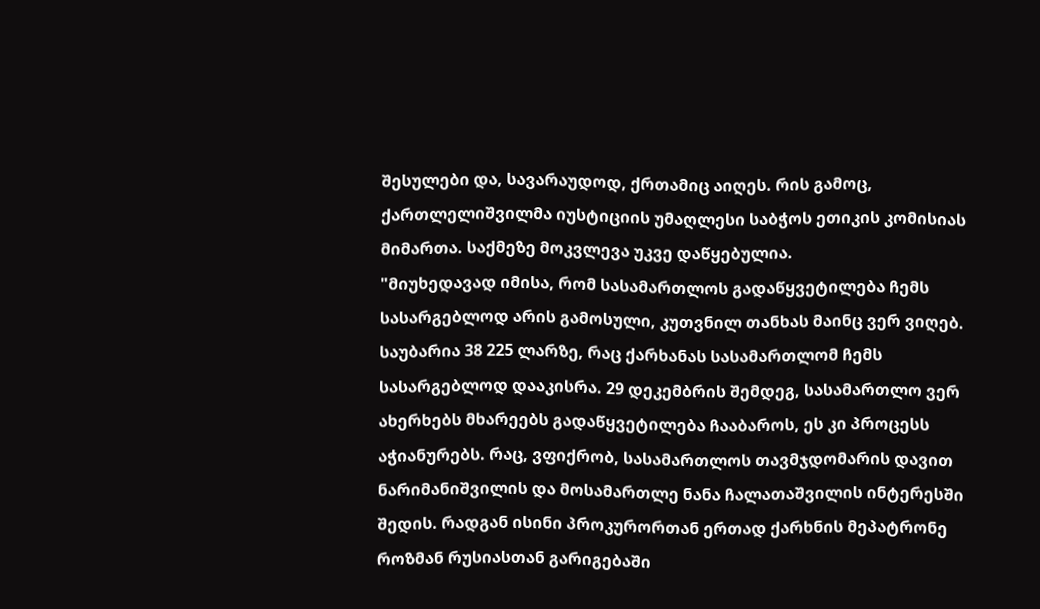შესულები და, სავარაუდოდ, ქრთამიც აიღეს. რის გამოც, ქართლელიშვილმა იუსტიციის უმაღლესი საბჭოს ეთიკის კომისიას მიმართა. საქმეზე მოკვლევა უკვე დაწყებულია.
"მიუხედავად იმისა, რომ სასამართლოს გადაწყვეტილება ჩემს სასარგებლოდ არის გამოსული, კუთვნილ თანხას მაინც ვერ ვიღებ. საუბარია 38 225 ლარზე, რაც ქარხანას სასამართლომ ჩემს სასარგებლოდ დააკისრა. 29 დეკემბრის შემდეგ, სასამართლო ვერ ახერხებს მხარეებს გადაწყვეტილება ჩააბაროს, ეს კი პროცესს აჭიანურებს. რაც, ვფიქრობ, სასამართლოს თავმჯდომარის დავით ნარიმანიშვილის და მოსამართლე ნანა ჩალათაშვილის ინტერესში შედის. რადგან ისინი პროკურორთან ერთად ქარხნის მეპატრონე როზმან რუსიასთან გარიგებაში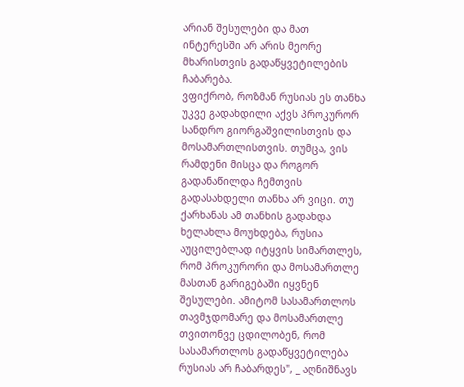არიან შესულები და მათ ინტერესში არ არის მეორე მხარისთვის გადაწყვეტილების ჩაბარება.
ვფიქრობ, როზმან რუსიას ეს თანხა უკვე გადახდილი აქვს პროკურორ სანდრო გიორგაშვილისთვის და მოსამართლისთვის. თუმცა, ვის რამდენი მისცა და როგორ გადანაწილდა ჩემთვის გადასახდელი თანხა არ ვიცი. თუ ქარხანას ამ თანხის გადახდა ხელახლა მოუხდება, რუსია აუცილებლად იტყვის სიმართლეს, რომ პროკურორი და მოსამართლე მასთან გარიგებაში იყვნენ შესულები. ამიტომ სასამართლოს თავმჯდომარე და მოსამართლე თვითონვე ცდილობენ, რომ სასამართლოს გადაწყვეტილება რუსიას არ ჩაბარდეს", _ აღნიშნავს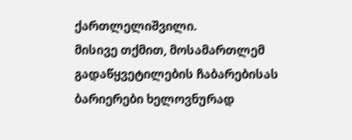ქართლელიშვილი.
მისივე თქმით, მოსამართლემ გადაწყვეტილების ჩაბარებისას ბარიერები ხელოვნურად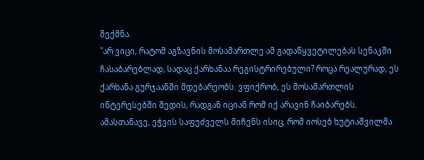შექმნა.
"არ ვიცი, რატომ აგზავნის მოსამართლე ამ გადაწყვეტილებას სენაკში ჩასაბარებლად, სადაც ქარხანაა რეგისტრირებული? როცა რეალურად, ეს ქარხანა გურჯაანში მდებარეობს. ვფიქრობ, ეს მოსამართლის ინტერესებში შედის, რადგან იციან რომ იქ არავინ ჩაიბარებს. ამასთანავე, ეჭვის საფუძველს მიჩენს ისიც, რომ იოსებ ხუტიაშვილმა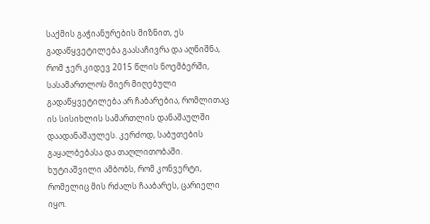საქმის გაჭიანურების მიზნით, ეს გადაწყვეტილება გაასაჩივრა და აღნიშნა, რომ ჯერ კიდევ 2015 წლის ნოემბერში, სასამართლოს მიერ მიღებული გადაწყვეტილება არ ჩაბარებია, რომლითაც ის სისიხლის სამართლის დანაშაულში დაადანაშაულეს. კერძოდ, საბუთების გაყალბებასა და თაღლითობაში. ხუტიაშვილი ამბობს, რომ კონვერტი, რომელიც მის რძალს ჩააბარეს, ცარიელი იყო.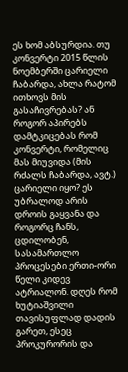ეს ხომ აბსურდია. თუ კონვერტი 2015 წლის ნოემბერში ცარიელი ჩაბარდა, ახლა რატომ ითხოვს მის გასაჩივრებას? ან როგორ აპირებს დამტკიცებას რომ კონვერტი, რომელიც მას მიუვიდა (მის რძალს ჩაბარდა, ავტ.) ცარიელი იყო? ეს უბრალოდ არის დროის გაყვანა და როგორც ჩანს, ცდილობენ, სასამართლო პროცესები ერთი-ორი წელი კიდევ ატრიალონ. დღეს რომ ხუტიაშვილი თავისუფლად დადის გარეთ, ესეც პროკურორის და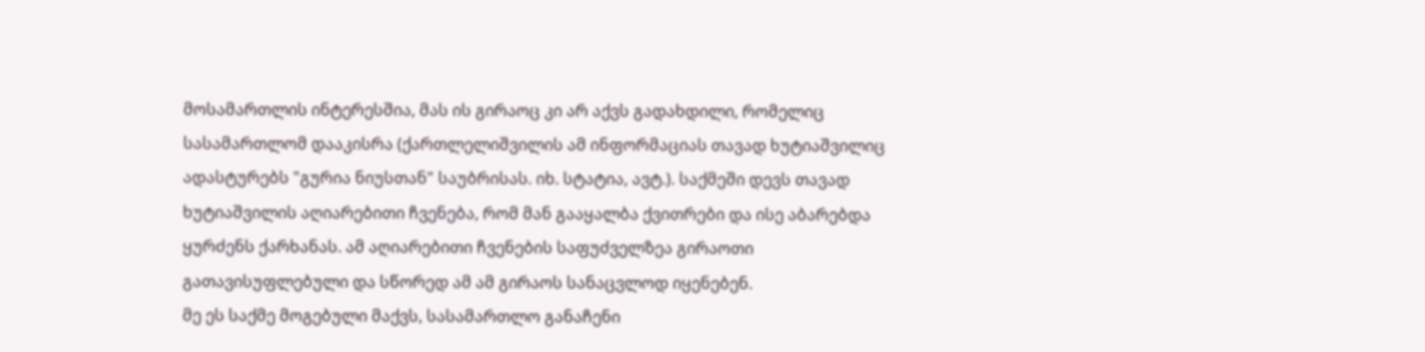მოსამართლის ინტერესშია, მას ის გირაოც კი არ აქვს გადახდილი, რომელიც სასამართლომ დააკისრა (ქართლელიშვილის ამ ინფორმაციას თავად ხუტიაშვილიც ადასტურებს "გურია ნიუსთან" საუბრისას. იხ. სტატია, ავტ.). საქმეში დევს თავად ხუტიაშვილის აღიარებითი ჩვენება, რომ მან გააყალბა ქვითრები და ისე აბარებდა ყურძენს ქარხანას. ამ აღიარებითი ჩვენების საფუძველზეა გირაოთი გათავისუფლებული და სწორედ ამ ამ გირაოს სანაცვლოდ იყენებენ.
მე ეს საქმე მოგებული მაქვს, სასამართლო განაჩენი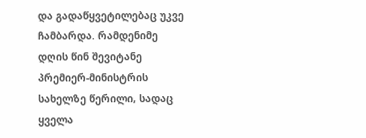და გადაწყვეტილებაც უკვე ჩამბარდა. რამდენიმე დღის წინ შევიტანე პრემიერ-მინისტრის სახელზე წერილი, სადაც ყველა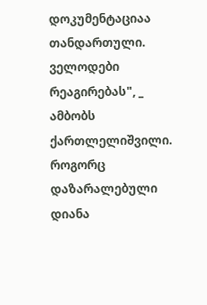დოკუმენტაციაა თანდართული. ველოდები რეაგირებას", _ ამბობს ქართლელიშვილი.
როგორც დაზარალებული დიანა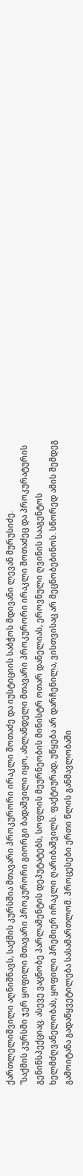ქართლელიშვილი აღნიშნავს, საქმის კურსშია მთავარი პროკურორი ირაკლი შოთაძე და იუსტიციის საბჭოს მდივანი ლევან მურუსიძე.
"საქმის კურსში ჯერ ყოფილი მთავარი პროკურორი გიორგი ბადაშვილი იყო, ახლანდელი მთავარი პროკურორი ირაკლი შოთაძეც და პროკურატურის გენინსპექციაც. ასევე ვაცნობე პარლამენტის დეპუტატებს, სოფლის მეურნეობის მინისტრ ოთარ დანელიას, ეროვნული ღვინის სააგენტოს ხელმძღვანელობას, ყოფილი პრემიერ ირაკლი ღარიბაშვილს. ფაქტიურად, უწყება არ დარჩენილა, ვისთვისაც არ მეცნობებინოს. სწორედ ამის შემდეგ გამოიტანა გადაწყვეტილება სასამართლომ. პროცესები ერთი წლის განმავლობაში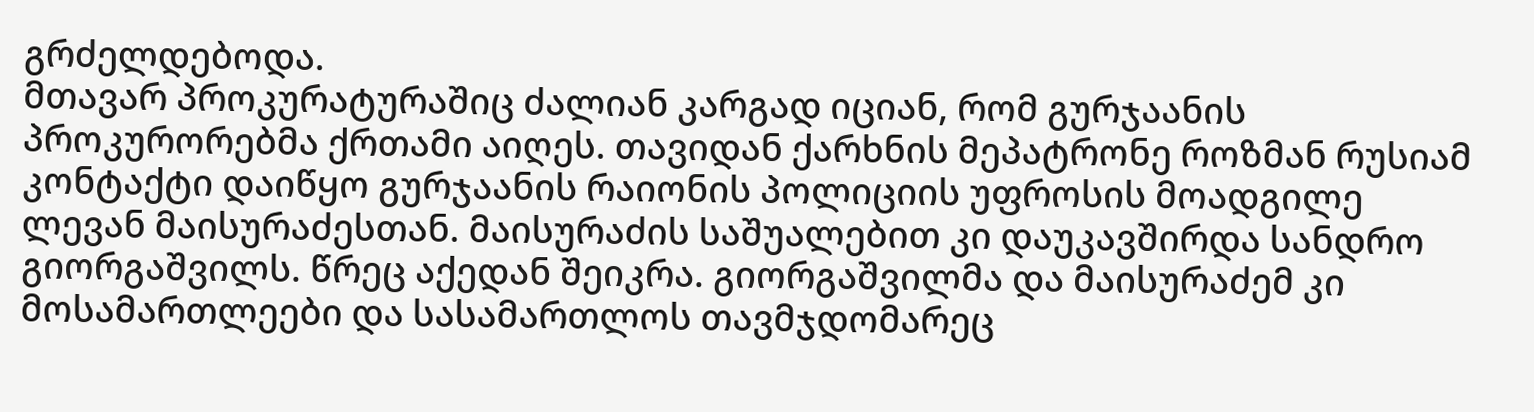გრძელდებოდა.
მთავარ პროკურატურაშიც ძალიან კარგად იციან, რომ გურჯაანის პროკურორებმა ქრთამი აიღეს. თავიდან ქარხნის მეპატრონე როზმან რუსიამ კონტაქტი დაიწყო გურჯაანის რაიონის პოლიციის უფროსის მოადგილე ლევან მაისურაძესთან. მაისურაძის საშუალებით კი დაუკავშირდა სანდრო გიორგაშვილს. წრეც აქედან შეიკრა. გიორგაშვილმა და მაისურაძემ კი მოსამართლეები და სასამართლოს თავმჯდომარეც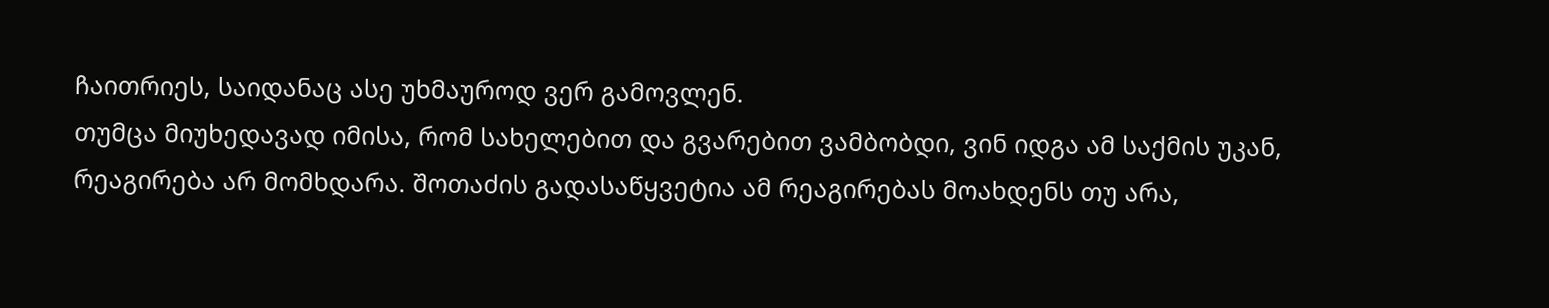ჩაითრიეს, საიდანაც ასე უხმაუროდ ვერ გამოვლენ.
თუმცა მიუხედავად იმისა, რომ სახელებით და გვარებით ვამბობდი, ვინ იდგა ამ საქმის უკან, რეაგირება არ მომხდარა. შოთაძის გადასაწყვეტია ამ რეაგირებას მოახდენს თუ არა,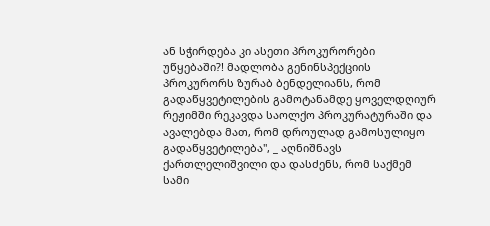ან სჭირდება კი ასეთი პროკურორები უწყებაში?! მადლობა გენინსპექციის პროკურორს ზურაბ ბენდელიანს, რომ გადაწყვეტილების გამოტანამდე ყოველდღიურ რეჟიმში რეკავდა საოლქო პროკურატურაში და ავალებდა მათ, რომ დროულად გამოსულიყო გადაწყვეტილება", _ აღნიშნავს ქართლელიშვილი და დასძენს, რომ საქმემ სამი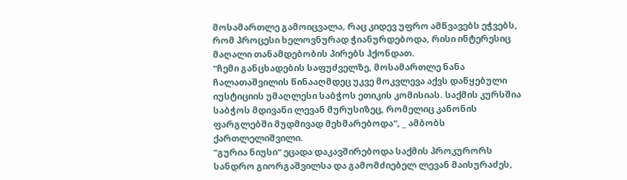მოსამართლე გამოიცვალა, რაც კიდევ უფრო ამწვავებს ეჭვებს, რომ პროცესი ხელოვნურად ჭიანურდებოდა, რისი ინტერესიც მაღალი თანამდებობის პირებს ჰქონდათ.
"ჩემი განცხადების საფუძველზე, მოსამართლე ნანა ჩალათაშვილის წინააღმდეც უკვე მოკვლევა აქვს დაწყებული იუსტიციის უმაღლესი საბჭოს ეთიკის კომისიას. საქმის კურსშია საბჭოს მდივანი ლევან მურუსიზეც, რომელიც კანონის ფარგლებში მუდმივად მეხმარებოდა", _ ამბობს ქართლელიშვილი.
"გურია ნიუსი" ეცადა დაკავშირებოდა საქმის პროკურორს სანდრო გიორგაშვილსა და გამომძიებელ ლევან მაისურაძეს,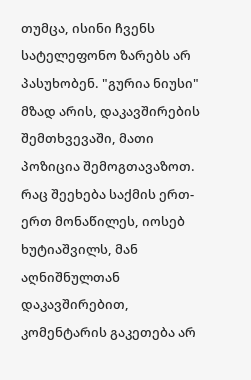თუმცა, ისინი ჩვენს სატელეფონო ზარებს არ პასუხობენ. "გურია ნიუსი" მზად არის, დაკავშირების შემთხვევაში, მათი პოზიცია შემოგთავაზოთ.
რაც შეეხება საქმის ერთ-ერთ მონაწილეს, იოსებ ხუტიაშვილს, მან აღნიშნულთან დაკავშირებით, კომენტარის გაკეთება არ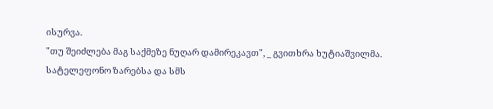ისურვა.
"თუ შეიძლება მაგ საქმეზე ნუღარ დამირეკავთ", _ გვითხრა ხუტიაშვილმა.
სატელეფონო ზარებსა და სმს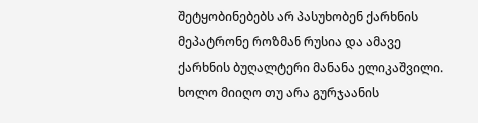შეტყობინებებს არ პასუხობენ ქარხნის მეპატრონე როზმან რუსია და ამავე ქარხნის ბუღალტერი მანანა ელიკაშვილი. ხოლო მიიღო თუ არა გურჯაანის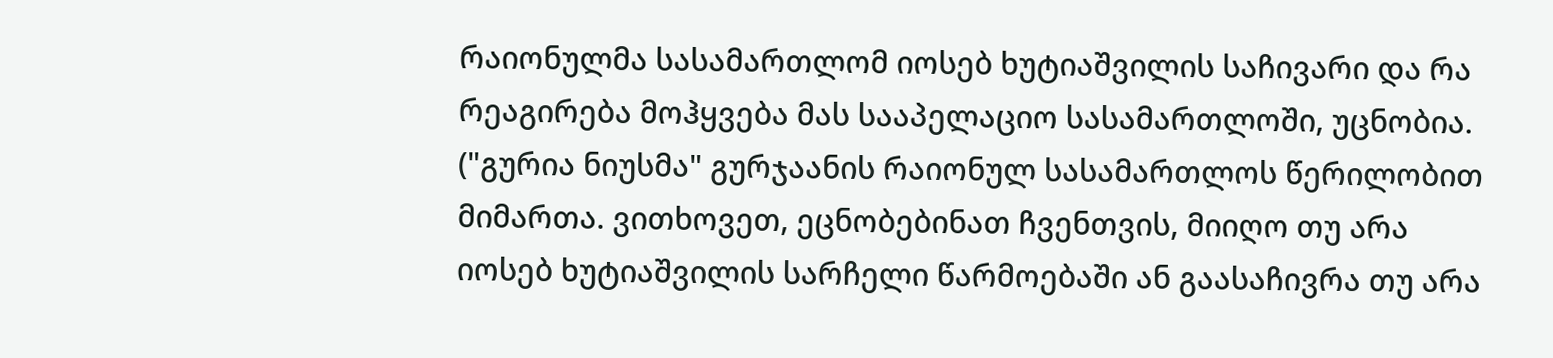რაიონულმა სასამართლომ იოსებ ხუტიაშვილის საჩივარი და რა რეაგირება მოჰყვება მას სააპელაციო სასამართლოში, უცნობია.
("გურია ნიუსმა" გურჯაანის რაიონულ სასამართლოს წერილობით მიმართა. ვითხოვეთ, ეცნობებინათ ჩვენთვის, მიიღო თუ არა იოსებ ხუტიაშვილის სარჩელი წარმოებაში ან გაასაჩივრა თუ არა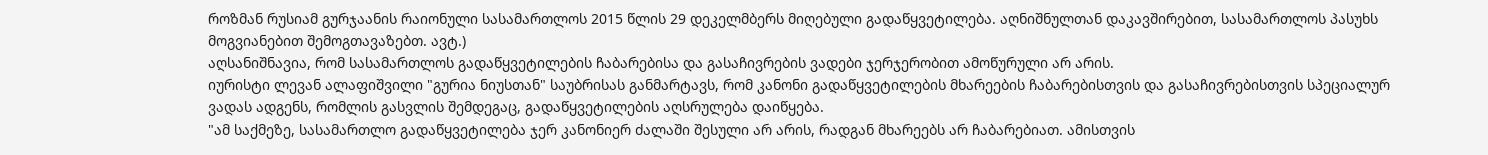როზმან რუსიამ გურჯაანის რაიონული სასამართლოს 2015 წლის 29 დეკელმბერს მიღებული გადაწყვეტილება. აღნიშნულთან დაკავშირებით, სასამართლოს პასუხს მოგვიანებით შემოგთავაზებთ. ავტ.)
აღსანიშნავია, რომ სასამართლოს გადაწყვეტილების ჩაბარებისა და გასაჩივრების ვადები ჯერჯერობით ამოწურული არ არის.
იურისტი ლევან ალაფიშვილი "გურია ნიუსთან" საუბრისას განმარტავს, რომ კანონი გადაწყვეტილების მხარეების ჩაბარებისთვის და გასაჩივრებისთვის სპეციალურ ვადას ადგენს, რომლის გასვლის შემდეგაც, გადაწყვეტილების აღსრულება დაიწყება.
"ამ საქმეზე, სასამართლო გადაწყვეტილება ჯერ კანონიერ ძალაში შესული არ არის, რადგან მხარეებს არ ჩაბარებიათ. ამისთვის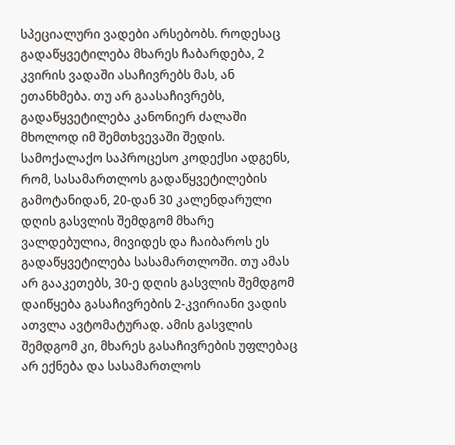სპეციალური ვადები არსებობს. როდესაც გადაწყვეტილება მხარეს ჩაბარდება, 2 კვირის ვადაში ასაჩივრებს მას, ან ეთანხმება. თუ არ გაასაჩივრებს, გადაწყვეტილება კანონიერ ძალაში მხოლოდ იმ შემთხვევაში შედის.
სამოქალაქო საპროცესო კოდექსი ადგენს, რომ, სასამართლოს გადაწყვეტილების გამოტანიდან, 20-დან 30 კალენდარული დღის გასვლის შემდგომ მხარე ვალდებულია, მივიდეს და ჩაიბაროს ეს გადაწყვეტილება სასამართლოში. თუ ამას არ გააკეთებს, 30-ე დღის გასვლის შემდგომ დაიწყება გასაჩივრების 2-კვირიანი ვადის ათვლა ავტომატურად. ამის გასვლის შემდგომ კი, მხარეს გასაჩივრების უფლებაც არ ექნება და სასამართლოს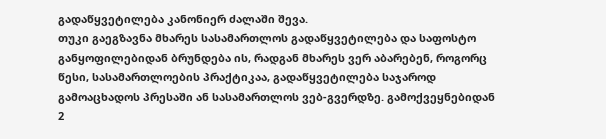გადაწყვეტილება კანონიერ ძალაში შევა.
თუკი გაეგზავნა მხარეს სასამართლოს გადაწყვეტილება და საფოსტო განყოფილებიდან ბრუნდება ის, რადგან მხარეს ვერ აბარებენ, როგორც წესი, სასამართლოების პრაქტიკაა, გადაწყვეტილება საჯაროდ გამოაცხადოს პრესაში ან სასამართლოს ვებ-გვერდზე. გამოქვეყნებიდან 2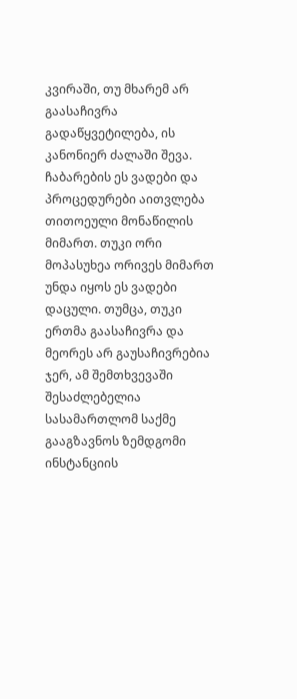კვირაში, თუ მხარემ არ გაასაჩივრა გადაწყვეტილება, ის კანონიერ ძალაში შევა.
ჩაბარების ეს ვადები და პროცედურები აითვლება თითოეული მონაწილის მიმართ. თუკი ორი მოპასუხეა ორივეს მიმართ უნდა იყოს ეს ვადები დაცული. თუმცა, თუკი ერთმა გაასაჩივრა და მეორეს არ გაუსაჩივრებია ჯერ, ამ შემთხვევაში შესაძლებელია სასამართლომ საქმე გააგზავნოს ზემდგომი ინსტანციის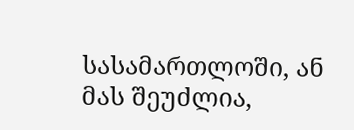სასამართლოში, ან მას შეუძლია,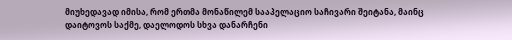მიუხედავად იმისა, რომ ერთმა მონაწილემ სააპელაციო საჩივარი შეიტანა, მაინც დაიტოვოს საქმე, დაელოდოს სხვა დანარჩენი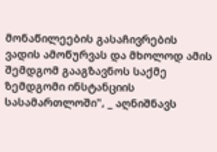მონაწილეების გასაჩივრების ვადის ამოწურვას და მხოლოდ ამის შემდგომ გააგზავნოს საქმე ზემდგომი ინსტანციის სასამართლოში", _ აღნიშნავს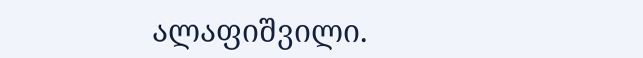ალაფიშვილი.